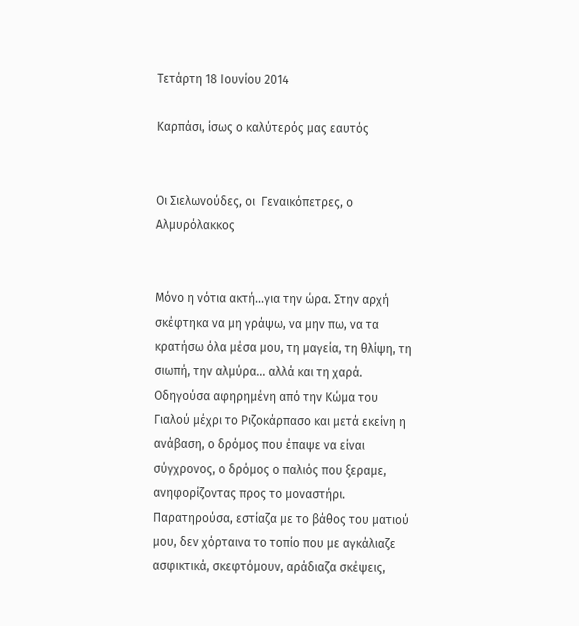Τετάρτη 18 Ιουνίου 2014

Καρπάσι, ίσως ο καλύτερός μας εαυτός


Οι Σιελωνούδες, οι  Γεναικόπετρες, ο Αλμυρόλακκος


Μόνο η νότια ακτή...για την ώρα. Στην αρχή σκέφτηκα να μη γράψω, να μην πω, να τα κρατήσω όλα μέσα μου, τη μαγεία, τη θλίψη, τη σιωπή, την αλμύρα... αλλά και τη χαρά. Οδηγούσα αφηρημένη από την Κώμα του Γιαλού μέχρι το Ριζοκάρπασο και μετά εκείνη η ανάβαση, ο δρόμος που έπαψε να είναι σύγχρονος, ο δρόμος ο παλιός που ξεραμε, ανηφορίζοντας προς το μοναστήρι. Παρατηρούσα, εστίαζα με το βάθος του ματιού μου, δεν χόρταινα το τοπίο που με αγκάλιαζε ασφικτικά, σκεφτόμουν, αράδιαζα σκέψεις,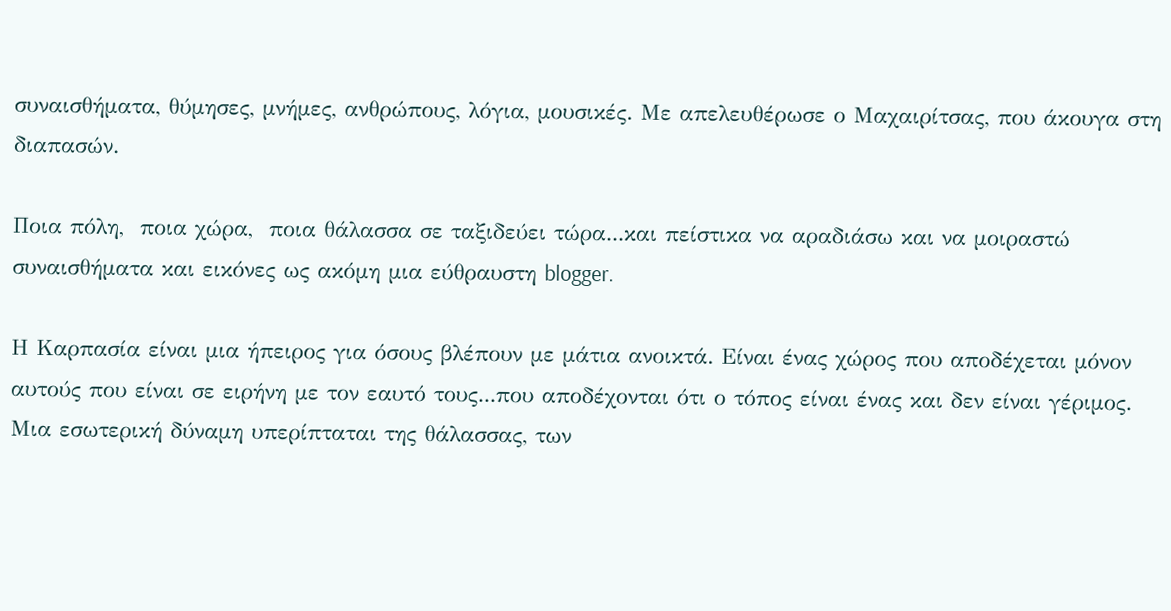συναισθήματα, θύμησες, μνήμες, ανθρώπους, λόγια, μουσικές. Με απελευθέρωσε ο Μαχαιρίτσας, που άκουγα στη διαπασών.

Ποια πόλη,  ποια χώρα,  ποια θάλασσα σε ταξιδεύει τώρα...και πείστικα να αραδιάσω και να μοιραστώ συναισθήματα και εικόνες ως ακόμη μια εύθραυστη blogger.

Η Καρπασία είναι μια ήπειρος για όσους βλέπουν με μάτια ανοικτά. Είναι ένας χώρος που αποδέχεται μόνον αυτούς που είναι σε ειρήνη με τον εαυτό τους...που αποδέχονται ότι ο τόπος είναι ένας και δεν είναι γέριμος. Μια εσωτερική δύναμη υπερίπταται της θάλασσας, των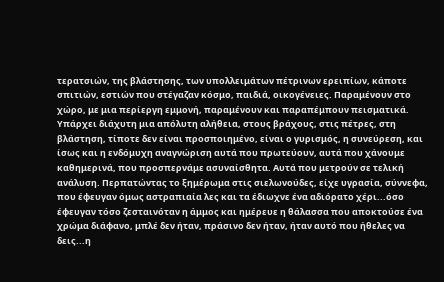τερατσιών, της βλάστησης, των υπολλειμάτων πέτρινων ερειπίων, κάποτε σπιτιών, εστιών που στέγαζαν κόσμο, παιδιά, οικογένειες. Παραμένουν στο χώρο, με μια περίεργη εμμονή, παραμένουν και παραπέμπουν πεισματικά. Υπάρχει διάχυτη μια απόλυτη αλήθεια, στους βράχους, στις πέτρες, στη βλάστηση, τίποτε δεν είναι προσποιημένο, είναι ο γυρισμός, η συνεύρεση, και ίσως και η ενδόμυχη αναγνώριση αυτά που πρωτεύουν, αυτά που χάνουμε καθημερινά, που προσπερνάμε ασυναίσθητα. Αυτά που μετρούν σε τελική ανάλυση. Περπατώντας το ξημέρωμα στις σιελωνούδες, είχε υγρασία, σύννεφα, που έφευγαν όμως αστραπιαία λες και τα έδιωχνε ένα αδιόρατο χέρι...όσο έφευγαν τόσο ζεσταινόταν η άμμος και ημέρευε η θάλασσα που αποκτούσε ένα χρώμα διάφανο, μπλέ δεν ήταν, πράσινο δεν ήταν, ήταν αυτό που ήθελες να δεις...η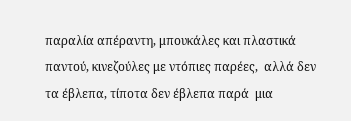παραλία απέραντη, μπουκάλες και πλαστικά παντού, κινεζούλες με ντόπιες παρέες,  αλλά δεν τα έβλεπα, τίποτα δεν έβλεπα παρά  μια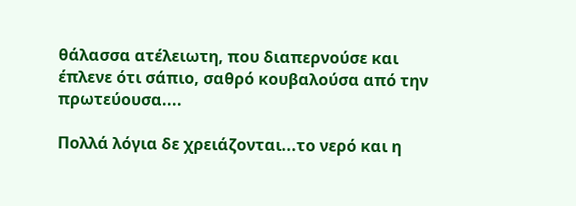θάλασσα ατέλειωτη, που διαπερνούσε και έπλενε ότι σάπιο, σαθρό κουβαλούσα από την πρωτεύουσα....

Πολλά λόγια δε χρειάζονται...το νερό και η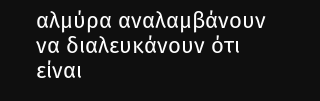αλμύρα αναλαμβάνουν να διαλευκάνουν ότι είναι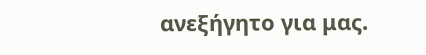ανεξήγητο για μας.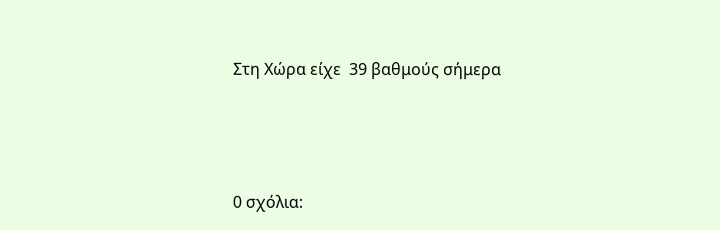Στη Χώρα είχε  39 βαθμούς σήμερα






0 σχόλια: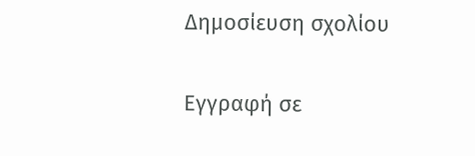Δημοσίευση σχολίου

Εγγραφή σε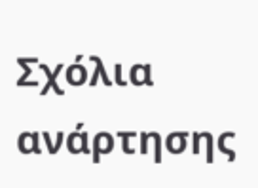Σχόλια ανάρτησης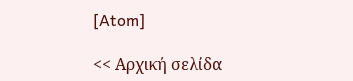[Atom]

<< Αρχική σελίδα